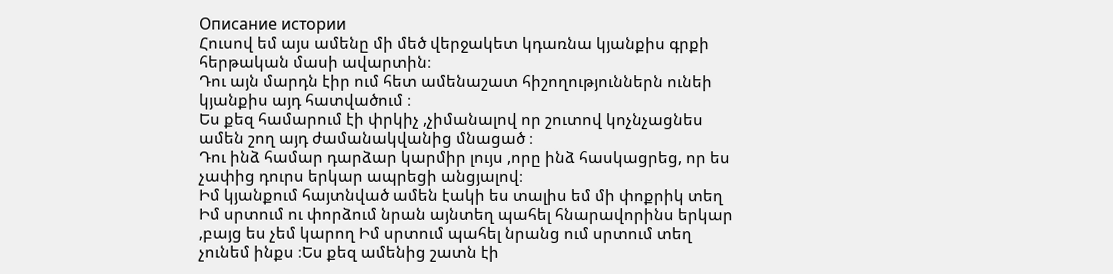Описание истории
Հուսով եմ այս ամենը մի մեծ վերջակետ կդառնա կյանքիս գրքի հերթական մասի ավարտին։
Դու այն մարդն էիր ում հետ ամենաշատ հիշողություններն ունեի կյանքիս այդ հատվածում ։
Ես քեզ համարում էի փրկիչ ,չիմանալով որ շուտով կոչնչացնես ամեն շող այդ ժամանակվանից մնացած ։
Դու ինձ համար դարձար կարմիր լույս ,որը ինձ հասկացրեց, որ ես չափից դուրս երկար ապրեցի անցյալով։
Իմ կյանքում հայտնված ամեն էակի ես տալիս եմ մի փոքրիկ տեղ Իմ սրտում ու փորձում նրան այնտեղ պահել հնարավորինս երկար ,բայց ես չեմ կարող Իմ սրտում պահել նրանց ում սրտում տեղ չունեմ ինքս ։Ես քեզ ամենից շատն էի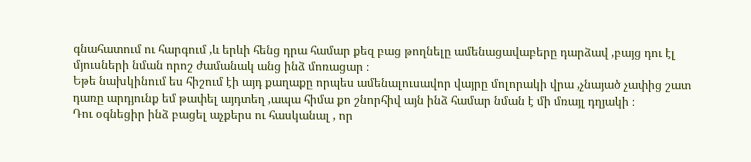գնահատում ու հարգում ,և երևի հենց դրա համար քեզ բաց թողնելը ամենացավաբերը դարձավ ,բայց դու էլ մյուսների նման որոշ ժամանակ անց ինձ մոռացար ։
Եթե նախկինում ես հիշում էի այդ քաղաքը որպես ամենալուսավոր վայրը մոլորակի վրա ,չնայած չափից շատ դառը արդյունք եմ թափել այդտեղ ,ապա հիմա քո շնորհիվ այն ինձ համար նման է մի մռայլ դղյակի ։
Դու օգնեցիր ինձ բացել աչքերս ու հասկանալ , որ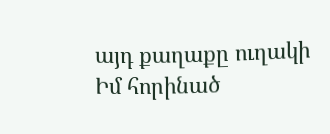այդ քաղաքը ուղակի Իմ հորինած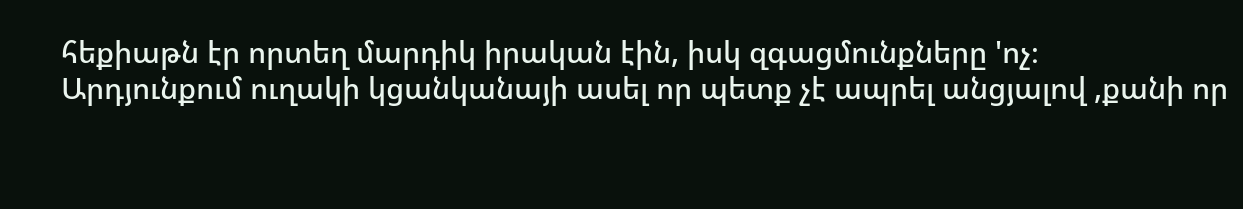հեքիաթն էր որտեղ մարդիկ իրական էին, իսկ զգացմունքները 'ոչ։
Արդյունքում ուղակի կցանկանայի ասել որ պետք չէ ապրել անցյալով ,քանի որ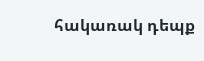հակառակ դեպք